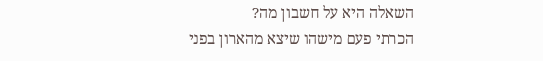השאלה היא על חשבון מה?
הכרתי פעם מישהו שיצא מהארון בפני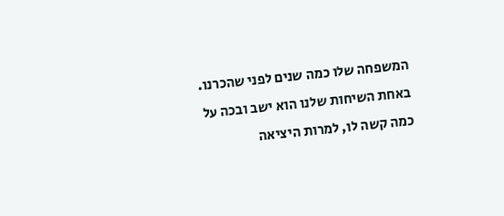המשפחה שלו כמה שנים לפני שהכרנו. באחת השיחות שלנו הוא ישב ובכה על כמה קשה לו, למרות היציאה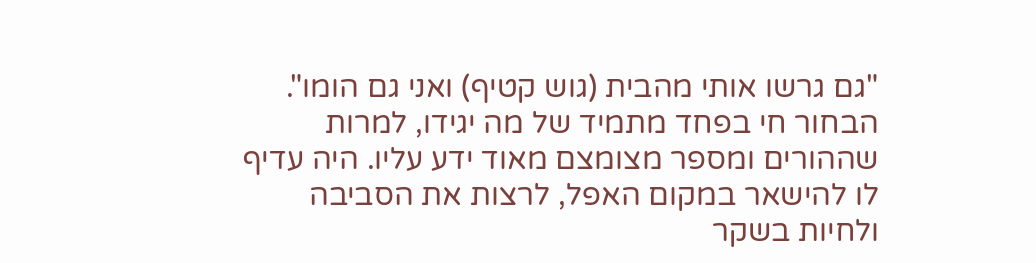"גם גרשו אותי מהבית (גוש קטיף) ואני גם הומו". הבחור חי בפחד מתמיד של מה יגידו, למרות שההורים ומספר מצומצם מאוד ידע עליו. היה עדיף לו להישאר במקום האפל, לרצות את הסביבה ולחיות בשקר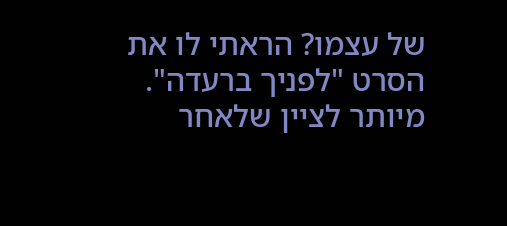של עצמו? הראתי לו את הסרט "לפניך ברעדה". מיותר לציין שלאחר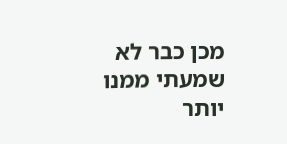מכן כבר לא שמעתי ממנו יותר